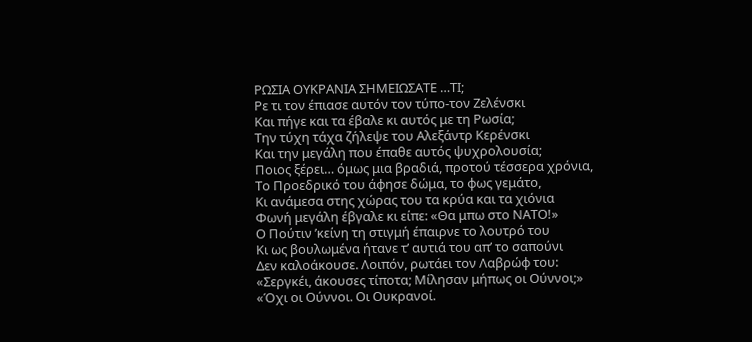ΡΩΣΙΑ ΟΥΚΡΑΝΙΑ ΣΗΜΕΙΩΣΑΤΕ …ΤΙ;
Ρε τι τον έπιασε αυτόν τον τύπο-τον Ζελένσκι
Και πήγε και τα έβαλε κι αυτός με τη Ρωσία;
Την τύχη τάχα ζήλεψε του Αλεξάντρ Κερένσκι
Και την μεγάλη που έπαθε αυτός ψυχρολουσία;
Ποιος ξέρει… όμως μια βραδιά, προτού τέσσερα χρόνια,
Το Προεδρικό του άφησε δώμα, το φως γεμάτο,
Κι ανάμεσα στης χώρας του τα κρύα και τα χιόνια
Φωνή μεγάλη έβγαλε κι είπε: «Θα μπω στο ΝΑΤΟ!»
Ο Πούτιν ’κείνη τη στιγμή έπαιρνε το λουτρό του
Κι ως βουλωμένα ήτανε τ’ αυτιά του απ’ το σαπούνι
Δεν καλοάκουσε. Λοιπόν, ρωτάει τον Λαβρώφ του:
«Σεργκέι, άκουσες τίποτα; Μίλησαν μήπως οι Ούννοι;»
«Όχι οι Ούννοι. Οι Ουκρανοί.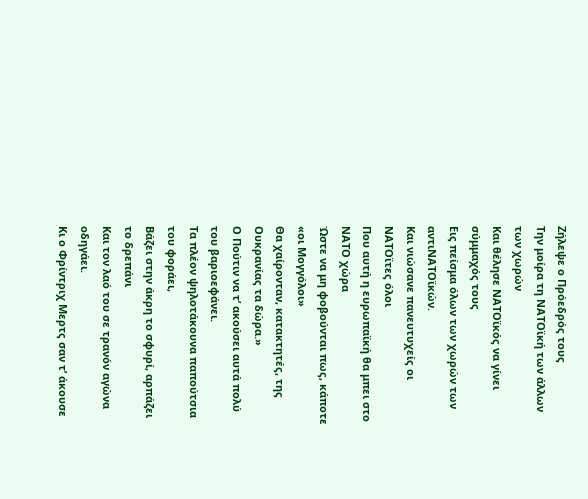Ζήλεψε ο Πρόεδρός τους
Την μοίρα τη ΝΑΤΟϊκή των άλλων των χωρών
Και θέλησε ΝΑΤΟϊκός να γίνει σύμμαχός τους
Εις πείσμα όλων των χωρών των αντιΝΑΤΟϊκών.
Και νιώσανε πανευτυχείς οι ΝΑΤΟϊτες όλοι
Που αυτή η ευρωπαϊκή θα μπει στο ΝΑΤΟ χώρα
Ώστε να μη φοβούνται πως, κάποτε «οι Μογγόλοι»
Θα χαίρονταν, κατακτητές, της Ουκρανίας τα δώρα.»
Ο Πούτιν να τ’ ακούσει αυτά πολύ του βαριοεφάνει.
Τα πλέον ψηλοτάκουνα παπούτσια του φοράει,
Βάζει στην άκρη το σφυρί, αρπάζει το δρεπάνι
Και τον λαό του σε τρανόν αγώνα οδηγάει.
Κι ο Φρίντριχ Μερτς σαν τ’ άκουσε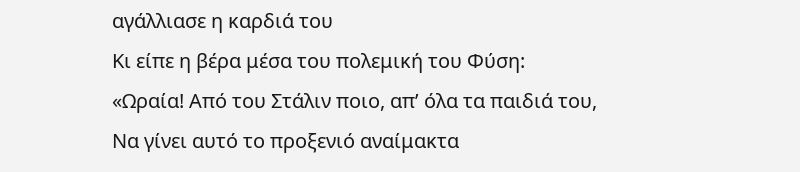αγάλλιασε η καρδιά του
Κι είπε η βέρα μέσα του πολεμική του Φύση:
«Ωραία! Από του Στάλιν ποιο, απ’ όλα τα παιδιά του,
Να γίνει αυτό το προξενιό αναίμακτα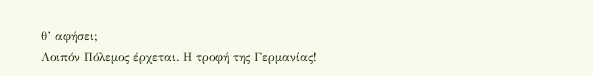θ’ αφήσει;
Λοιπόν Πόλεμος έρχεται. Η τροφή της Γερμανίας!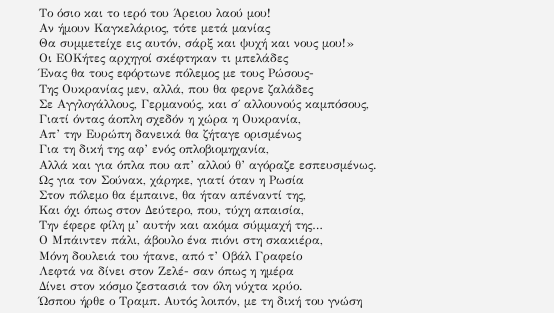Το όσιο και το ιερό του Άρειου λαού μου!
Αν ήμουν Καγκελάριος, τότε μετά μανίας
Θα συμμετείχε εις αυτόν, σάρξ και ψυχή και νους μου!»
Οι ΕΟΚήτες αρχηγοί σκέφτηκαν τι μπελάδες
Ένας θα τους εφόρτωνε πόλεμος με τους Ρώσους-
Της Ουκρανίας μεν, αλλά, που θα φερνε ζαλάδες
Σε Αγγλογάλλους, Γερμανούς, και σ΄ αλλουνούς καμπόσους,
Γιατί όντας άοπλη σχεδόν η χώρα η Ουκρανία,
Απ’ την Ευρώπη δανεικά θα ζήταγε ορισμένως
Για τη δική της αφ’ ενός οπλοβιομηχανία,
Αλλά και για όπλα που απ’ αλλού θ’ αγόραζε εσπευσμένως.
Ως για τον Σούνακ, χάρηκε, γιατί όταν η Ρωσία
Στον πόλεμο θα έμπαινε, θα ήταν απέναντί της,
Και όχι όπως στον Δεύτερο, που, τύχη απαισία,
Την έφερε φίλη μ’ αυτήν και ακόμα σύμμαχή της…
Ο Μπάιντεν πάλι, άβουλο ένα πιόνι στη σκακιέρα,
Μόνη δουλειά του ήτανε, από τ’ Οβάλ Γραφείο
Λεφτά να δίνει στον Ζελέ- σαν όπως η ημέρα
Δίνει στον κόσμο ζεστασιά τον όλη νύχτα κρύο.
Ώσπου ήρθε ο Τραμπ. Αυτός λοιπόν, με τη δική του γνώση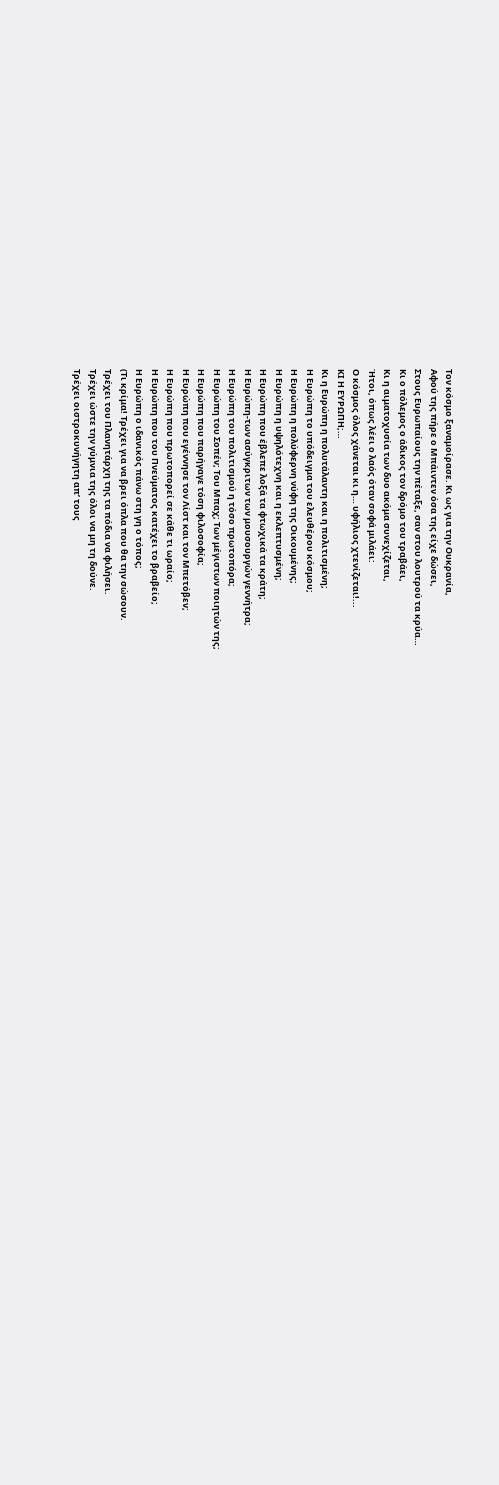Τον κόσμο ξαναμοίρασε. Κι ως για την Ουκρανία,
Αφού της πήρε ο Μπάιντεν όσα της είχε δώσει,
Στους Ευρωπαίους την πέταξε, σαν στου λουτρού τα κρύα…
Κι ο πόλεμος ο άδικος τον δρόμο του τραβάει,
Κι η αιματοχυσία των δυο ακόμα συνεχίζεται,
Ήτοι, όπως λέει ο λαός όταν σοφά μιλάει:
Ο κόσμος όλος χάνεται κι η… υφήλιος χτενίζεται!...
ΚΙ Η ΕΥΡΩΠΗ;…
Κι η Ευρώπη η πολυτάλαντη και η πολιτισμένη;
Η Ευρώπη το υπόδειγμα του ελευθέρου κόσμου;
Η Ευρώπη η πολύφερνη νύφη της Οικουμένης;
Η Ευρώπη η υψηλότεχνη και η εκλεπτυσμένη;
Η Ευρώπη που έβλεπε λοξά τα φτωχικά τα κράτη;
Η Ευρώπη-των ασύγκριτων των μουσουργών γεννήτρα;
Η Ευρώπη του πολιτισμού η τόσο πρωτοπόρα;
Η Ευρώπη του Σοπέν; Του Μπαχ; Των μέγιστων ποιητών της;
Η Ευρώπη που παρήγαγε τόση φιλοσοφία;
Η Ευρώπη που εγέννησε τον Λίστ και τον Μπετόβεν;
Η Ευρώπη που πρωτοπορεί σε κάθε τι ωραίο;
Η Ευρώπη που του Πνεύματος κατέχει το βραβείο;
Η Ευρώπη ο ιδανικός πάνω στη γη ο τόπος;
(Τι κρίμα! Τρέχει για να βρει όπλα που θα την σώσουν.
Τρέχει του Πλανητάρχη της τα πόδια να φιλήσει.
Τρέχει ώστε την γύμνια της όλοι να μη τη δούνε.
Τρέχει οιστροκυνήγητη απ’ τους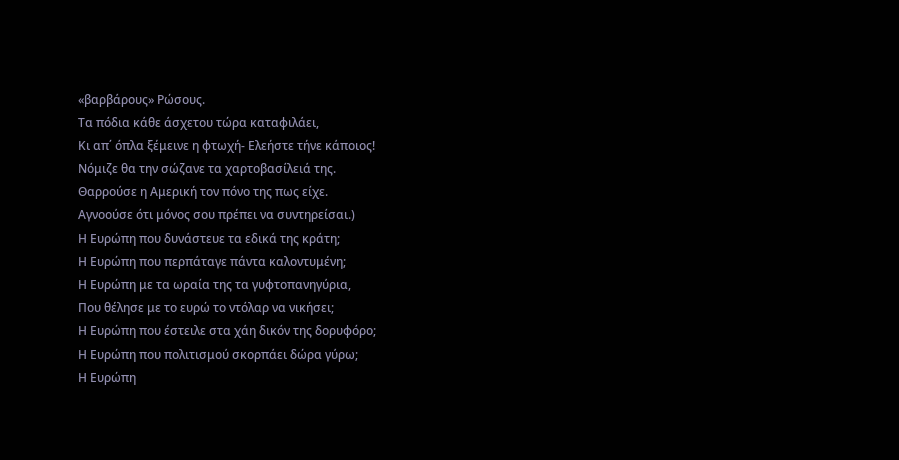«βαρβάρους» Ρώσους.
Τα πόδια κάθε άσχετου τώρα καταφιλάει,
Κι απ΄ όπλα ξέμεινε η φτωχή- Ελεήστε τήνε κάποιος!
Νόμιζε θα την σώζανε τα χαρτοβασίλειά της.
Θαρρούσε η Αμερική τον πόνο της πως είχε.
Αγνοούσε ότι μόνος σου πρέπει να συντηρείσαι.)
Η Ευρώπη που δυνάστευε τα εδικά της κράτη;
Η Ευρώπη που περπάταγε πάντα καλοντυμένη;
Η Ευρώπη με τα ωραία της τα γυφτοπανηγύρια,
Που θέλησε με το ευρώ το ντόλαρ να νικήσει;
Η Ευρώπη που έστειλε στα χάη δικόν της δορυφόρο;
Η Ευρώπη που πολιτισμού σκορπάει δώρα γύρω;
Η Ευρώπη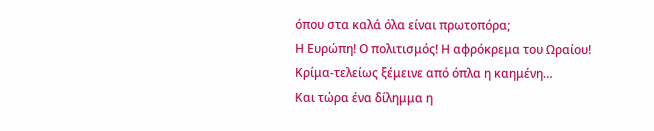όπου στα καλά όλα είναι πρωτοπόρα;
Η Ευρώπη! Ο πολιτισμός! Η αφρόκρεμα του Ωραίου!
Κρίμα-τελείως ξέμεινε από όπλα η καημένη…
Και τώρα ένα δίλημμα η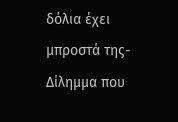δόλια έχει μπροστά της-
Δίλημμα που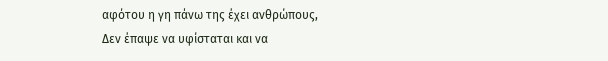αφότου η γη πάνω της έχει ανθρώπους,
Δεν έπαψε να υφίσταται και να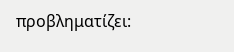προβληματίζει: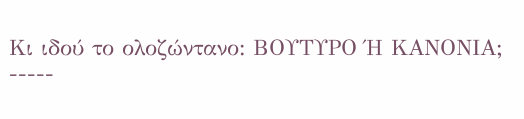Κι ιδού το ολοζώντανο: ΒΟΥΤΥΡΟ Ή ΚΑΝΟΝΙΑ;
-----